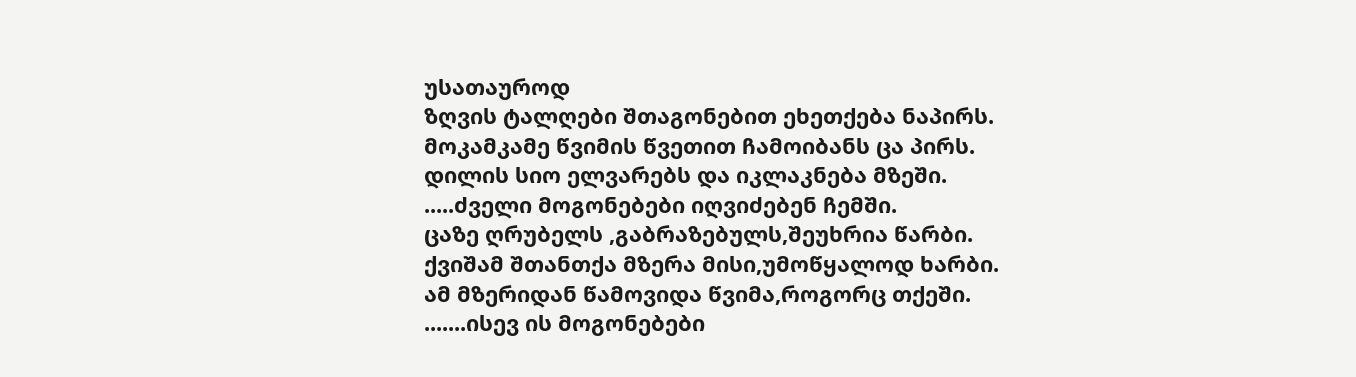უსათაუროდ
ზღვის ტალღები შთაგონებით ეხეთქება ნაპირს.
მოკამკამე წვიმის წვეთით ჩამოიბანს ცა პირს.
დილის სიო ელვარებს და იკლაკნება მზეში.
.....ძველი მოგონებები იღვიძებენ ჩემში.
ცაზე ღრუბელს ,გაბრაზებულს,შეუხრია წარბი.
ქვიშამ შთანთქა მზერა მისი,უმოწყალოდ ხარბი.
ამ მზერიდან წამოვიდა წვიმა,როგორც თქეში.
.......ისევ ის მოგონებები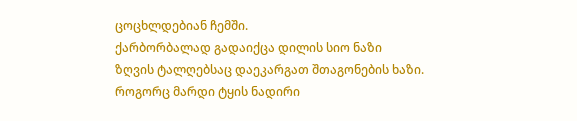ცოცხლდებიან ჩემში.
ქარბორბალად გადაიქცა დილის სიო ნაზი
ზღვის ტალღებსაც დაეკარგათ შთაგონების ხაზი.
როგორც მარდი ტყის ნადირი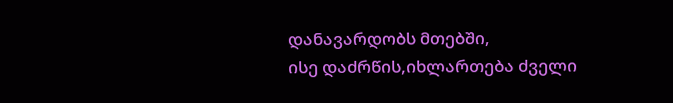დანავარდობს მთებში,
ისე დაძრწის,იხლართება ძველი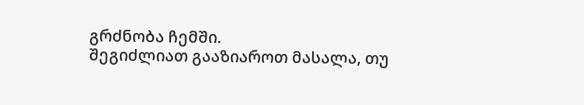გრძნობა ჩემში.
შეგიძლიათ გააზიაროთ მასალა, თუ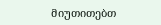მიუთითებთ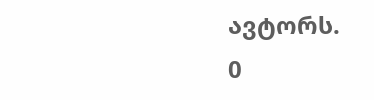ავტორს.
0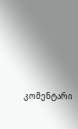კომენტარი